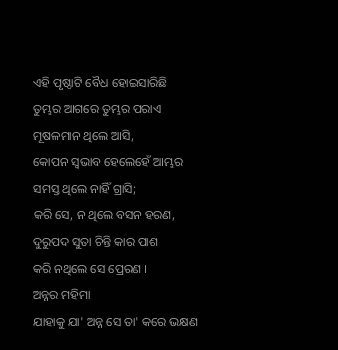ଏହି ପୃଷ୍ଠାଟି ବୈଧ ହୋଇସାରିଛି
ତୁମ୍ଭର ଆଗରେ ତୁମ୍ଭର ପରାଏ
ମୂଷଳମାନ ଥିଲେ ଆସି,
କୋପନ ସ୍ୱଭାବ ହେଲେହେଁ ଆମ୍ଭର
ସମସ୍ତ ଥିଲେ ନାହିଁ ଗ୍ରାସି;
କରି ସେ, ନ ଥିଲେ ବସନ ହରଣ,
ଦୁରୁପଦ ସୁତା ଚିନ୍ତି କାର ପାଶ
କରି ନଥିଲେ ସେ ପ୍ରେରଣ ।
ଅନ୍ନର ମହିମା
ଯାହାକୁ ଯା' ଅନ୍ନ ସେ ତା' କରେ ଭକ୍ଷଣ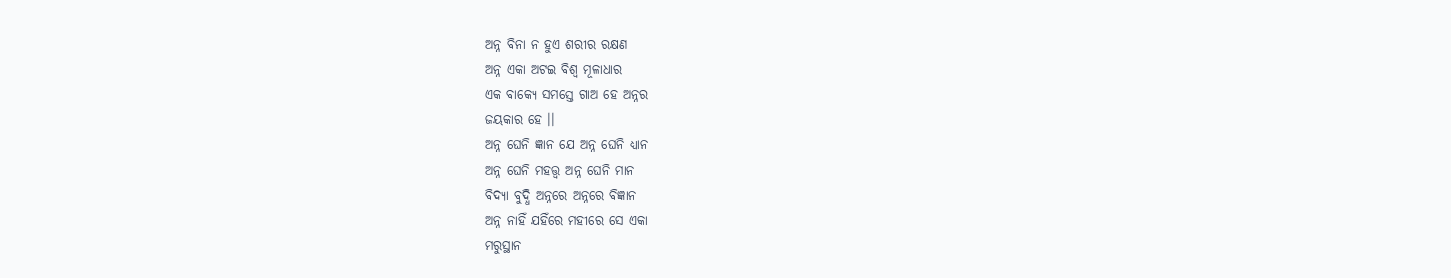ଅନ୍ନ ବିନା ନ ହୁଏ ଶରୀର ରକ୍ଷଣ
ଅନ୍ନ ଏକା ଅଟଇ ବିଶ୍ୱ ମୂଳାଧାର
ଏକ ବାକ୍ୟେ ସମସ୍ତେ ଗାଅ ହେ ଅନ୍ନର
ଜୟକାର ହେ ।।
ଅନ୍ନ ଘେନି ଜ୍ଞାନ ଯେ ଅନ୍ନ ଘେନି ଧ୍ୟାନ
ଅନ୍ନ ଘେନି ମହତ୍ତ୍ୱ ଅନ୍ନ ଘେନି ମାନ
ବିଦ୍ୟା ବୁଦ୍ଧି ଅନ୍ନରେ ଅନ୍ନରେ ବିଜ୍ଞାନ
ଅନ୍ନ ନାହିଁ ଯହିଁରେ ମହୀରେ ସେ ଏକା
ମରୁସ୍ଥାନ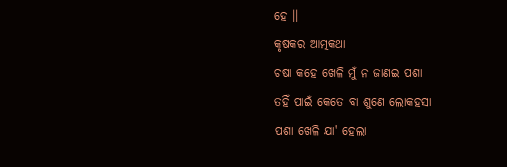ହେ ।।
କୃଷକର ଆତ୍ମକଥା
ଚଷା କହେ ଖେଳି ମୁଁ ନ ଜାଣଇ ପଶା
ତହିଁ ପାଇଁ କେତେ ବା ଶୁଣେ ଲୋକହସା
ପଶା ଖେଳି ଯା' ହେଲା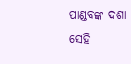ପାଣ୍ଡବଙ୍କ ଦଶା
ସେହି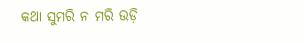କଥା ସୁମରି ନ ମରି ଉଡ଼ି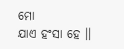ମୋ
ଯାଏ ହଂସା ହେ ।।